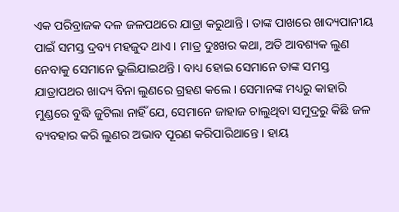ଏକ ପରିବ୍ରାଜକ ଦଳ ଜଳପଥରେ ଯାତ୍ରା କରୁଥାନ୍ତି । ତାଙ୍କ ପାଖରେ ଖାଦ୍ୟପାନୀୟ ପାଇଁ ସମସ୍ତ ଦ୍ରବ୍ୟ ମହଜୁଦ ଥାଏ । ମାତ୍ର ଦୁଃଖର କଥା, ଅତି ଆବଶ୍ୟକ ଲୁଣ ନେବାକୁ ସେମାନେ ଭୁଲିଯାଇଥନ୍ତି । ବାଧ୍ୟ ହୋଇ ସେମାନେ ତାଙ୍କ ସମସ୍ତ ଯାତ୍ରାପଥର ଖାଦ୍ୟ ବିନା ଲୁଣରେ ଗ୍ରହଣ କଲେ । ସେମାନଙ୍କ ମଧ୍ୟରୁ କାହାରି ମୁଣ୍ଡରେ ବୁଦ୍ଧି ଜୁଟିଲା ନାହିଁ ଯେ, ସେମାନେ ଜାହାଜ ଚାଲୁଥିବା ସମୁଦ୍ରରୁ କିଛି ଜଳ ବ୍ୟବହାର କରି ଲୁଣର ଅଭାବ ପୂରଣ କରିପାରିଥାନ୍ତେ । ହାୟ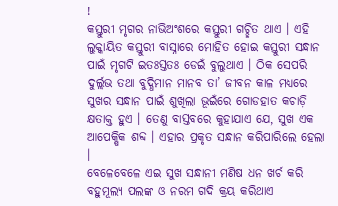!
କସ୍ତୁରୀ ମୃଗର ନାଭିଅଂଶରେ କସ୍ତୁରୀ ଗଚ୍ଛିତ ଥାଏ । ଏହି ଲୁକ୍କାୟିତ କସ୍ତୁରୀ ବାସ୍ନାରେ ମୋହିତ ହୋଇ କସ୍ତୁରୀ ସନ୍ଧାନ ପାଇଁ ମୃଗଟି ଇତଃସ୍ତତଃ ଡେଇଁ ବୁଲୁଥାଏ । ଠିକ ସେପରି ଦୁର୍ଲ୍ଲଭ ତଥା ବୁଦ୍ଧିମାନ ମାନବ ତା’ ଜୀବନ କାଳ ମଧ୍ୟରେ ସୁଖର ସନ୍ଧାନ ପାଇଁ ଶୁଖିଲା ଭୂଇଁରେ ଗୋଡହାତ କଚାଡ଼ି କ୍ଷତାକ୍ତ ହୁଏ । ତେଣୁ ବାସ୍ତବରେ କୁହାଯାଏ ଯେ, ସୁଖ ଏକ ଆପେକ୍ଷିକ ଶବ୍ଦ । ଏହାର ପ୍ରକୃତ ସନ୍ଧାନ କରିପାରିଲେ ହେଲା ।
ବେଳେବେଳେ ଏଇ ସୁଖ ସନ୍ଧାନୀ ମଣିଷ ଧନ ଖର୍ଚ କରି ବହୁମୂଲ୍ୟ ପଲଙ୍କ ଓ ନରମ ଗଦି କ୍ରୟ କରିଥାଏ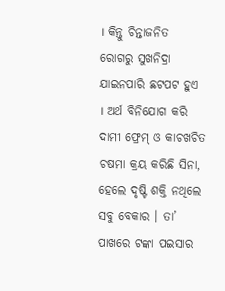। କିନ୍ତୁ ଚିନ୍ତାଜନିତ ରୋଗରୁ ସୁଖନିଦ୍ରା ଯାଇନପାରି ଛଟପଟ ହୁଏ । ଅର୍ଥ ବିନିଯୋଗ କରି ଦାମୀ ଫ୍ରେମ୍ ଓ କାଚଖଚିତ ଚଷମା କ୍ରୟ କରିଛି ସିନା, ହେଲେ ଦୃଷ୍ଟି ଶକ୍ତି ନଥିଲେ ସବୁ ବେକାର । ତା’ ପାଖରେ ଟଙ୍କା ପଇସାର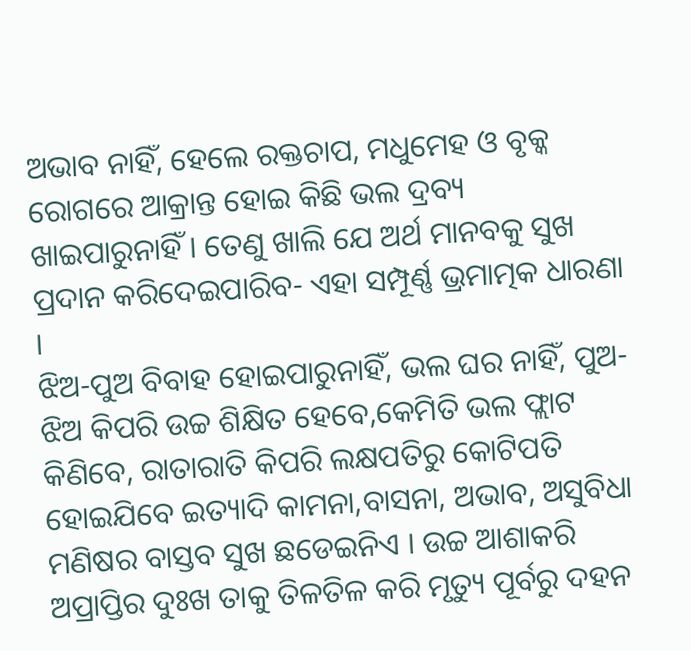ଅଭାବ ନାହିଁ, ହେଲେ ରକ୍ତଚାପ, ମଧୁମେହ ଓ ବୃକ୍କ ରୋଗରେ ଆକ୍ରାନ୍ତ ହୋଇ କିଛି ଭଲ ଦ୍ରବ୍ୟ ଖାଇପାରୁନାହିଁ । ତେଣୁ ଖାଲି ଯେ ଅର୍ଥ ମାନବକୁ ସୁଖ ପ୍ରଦାନ କରିଦେଇପାରିବ- ଏହା ସମ୍ପୂର୍ଣ୍ଣ ଭ୍ରମାତ୍ମକ ଧାରଣା ।
ଝିଅ-ପୁଅ ବିବାହ ହୋଇପାରୁନାହିଁ, ଭଲ ଘର ନାହିଁ, ପୁଅ-ଝିଅ କିପରି ଉଚ୍ଚ ଶିକ୍ଷିତ ହେବେ,କେମିତି ଭଲ ଫ୍ଲାଟ କିଣିବେ, ରାତାରାତି କିପରି ଲକ୍ଷପତିରୁ କୋଟିପତି ହୋଇଯିବେ ଇତ୍ୟାଦି କାମନା,ବାସନା, ଅଭାବ, ଅସୁବିଧା ମଣିଷର ବାସ୍ତବ ସୁଖ ଛଡେଇନିଏ । ଉଚ୍ଚ ଆଶାକରି ଅପ୍ରାପ୍ତିର ଦୁଃଖ ତାକୁ ତିଳତିଳ କରି ମୃତ୍ୟୁ ପୂର୍ବରୁ ଦହନ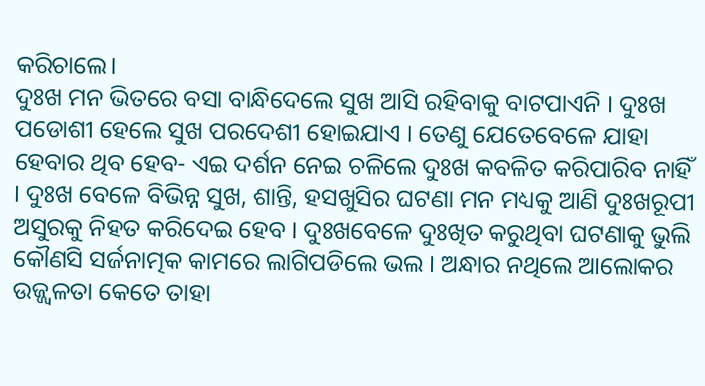କରିଚାଲେ।
ଦୁଃଖ ମନ ଭିତରେ ବସା ବାନ୍ଧିଦେଲେ ସୁଖ ଆସି ରହିବାକୁ ବାଟପାଏନି । ଦୁଃଖ ପଡୋଶୀ ହେଲେ ସୁଖ ପରଦେଶୀ ହୋଇଯାଏ । ତେଣୁ ଯେତେବେଳେ ଯାହା ହେବାର ଥିବ ହେବ- ଏଇ ଦର୍ଶନ ନେଇ ଚଳିଲେ ଦୁଃଖ କବଳିତ କରିପାରିବ ନାହିଁ । ଦୁଃଖ ବେଳେ ବିଭିନ୍ନ ସୁଖ, ଶାନ୍ତି, ହସଖୁସିର ଘଟଣା ମନ ମଧ୍ୟକୁ ଆଣି ଦୁଃଖରୂପୀ ଅସୁରକୁ ନିହତ କରିଦେଇ ହେବ । ଦୁଃଖବେଳେ ଦୁଃଖିତ କରୁଥିବା ଘଟଣାକୁ ଭୁଲି କୌଣସି ସର୍ଜନାତ୍ମକ କାମରେ ଲାଗିପଡିଲେ ଭଲ । ଅନ୍ଧାର ନଥିଲେ ଆଲୋକର ଉଜ୍ଜ୍ଵଳତା କେତେ ତାହା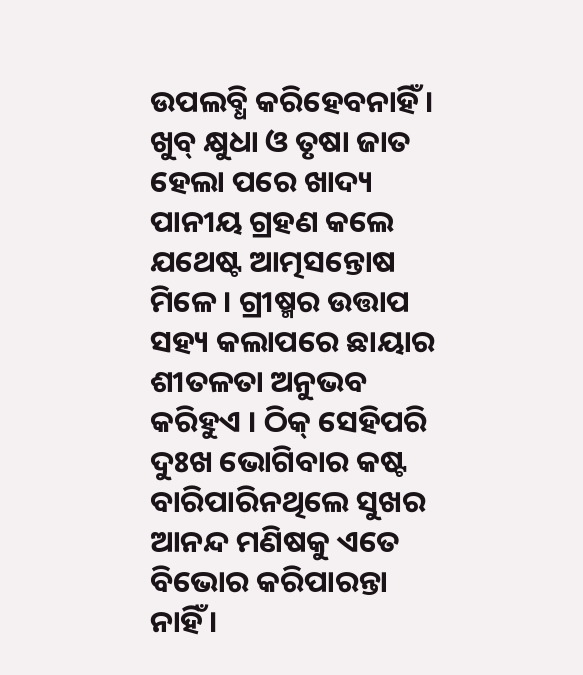ଉପଲବ୍ଧି କରିହେବନାହିଁ । ଖୁବ୍ କ୍ଷୁଧା ଓ ତୃଷା ଜାତ ହେଲା ପରେ ଖାଦ୍ୟ ପାନୀୟ ଗ୍ରହଣ କଲେ ଯଥେଷ୍ଟ ଆତ୍ମସନ୍ତୋଷ ମିଳେ । ଗ୍ରୀଷ୍ମର ଉତ୍ତାପ ସହ୍ୟ କଲାପରେ ଛାୟାର ଶୀତଳତା ଅନୁଭବ କରିହୁଏ । ଠିକ୍ ସେହିପରି ଦୁଃଖ ଭୋଗିବାର କଷ୍ଟ ବାରିପାରିନଥିଲେ ସୁଖର ଆନନ୍ଦ ମଣିଷକୁ ଏତେ ବିଭୋର କରିପାରନ୍ତା ନାହିଁ ।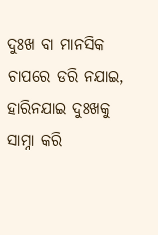ଦୁଃଖ ବା ମାନସିକ ଚାପରେ ଡରି ନଯାଇ, ହାରିନଯାଇ ଦୁଃଖକୁ ସାମ୍ନା କରି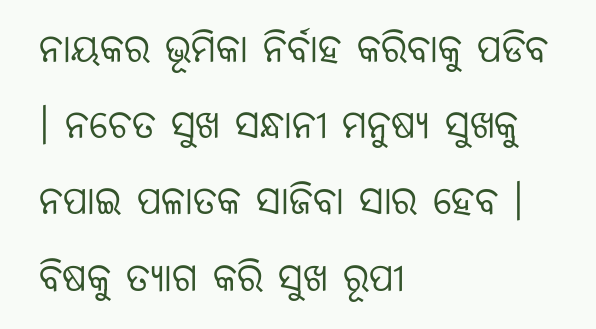ନାୟକର ଭୂମିକା ନିର୍ବାହ କରିବାକୁ ପଡିବ । ନଚେତ ସୁଖ ସନ୍ଧାନୀ ମନୁଷ୍ୟ ସୁଖକୁ ନପାଇ ପଳାତକ ସାଜିବା ସାର ହେବ । ବିଷକୁ ତ୍ୟାଗ କରି ସୁଖ ରୂପୀ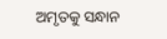ଅମୃତକୁ ସନ୍ଧାନ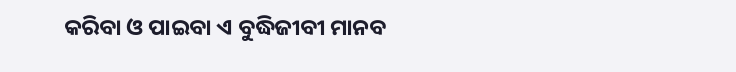କରିବା ଓ ପାଇବା ଏ ବୁଦ୍ଧିଜୀବୀ ମାନବ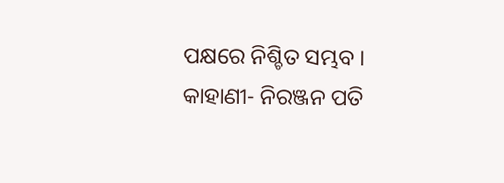ପକ୍ଷରେ ନିଶ୍ଚିତ ସମ୍ଭବ ।
କାହାଣୀ- ନିରଞ୍ଜନ ପତି